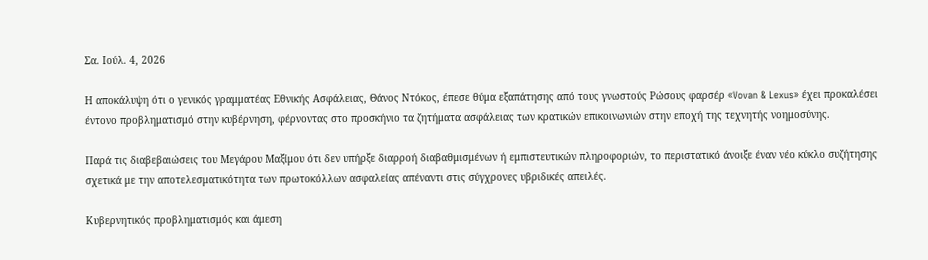Σα. Ιούλ. 4, 2026

Η αποκάλυψη ότι ο γενικός γραμματέας Εθνικής Ασφάλειας, Θάνος Ντόκος, έπεσε θύμα εξαπάτησης από τους γνωστούς Ρώσους φαρσέρ «Vovan & Lexus» έχει προκαλέσει έντονο προβληματισμό στην κυβέρνηση, φέρνοντας στο προσκήνιο τα ζητήματα ασφάλειας των κρατικών επικοινωνιών στην εποχή της τεχνητής νοημοσύνης.

Παρά τις διαβεβαιώσεις του Μεγάρου Μαξίμου ότι δεν υπήρξε διαρροή διαβαθμισμένων ή εμπιστευτικών πληροφοριών, το περιστατικό άνοιξε έναν νέο κύκλο συζήτησης σχετικά με την αποτελεσματικότητα των πρωτοκόλλων ασφαλείας απέναντι στις σύγχρονες υβριδικές απειλές.

Κυβερνητικός προβληματισμός και άμεση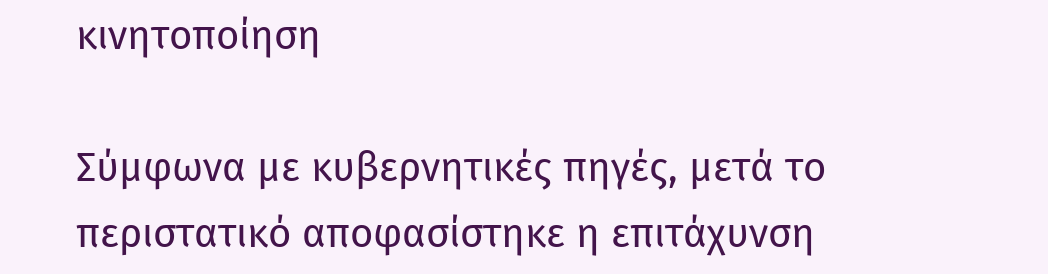κινητοποίηση

Σύμφωνα με κυβερνητικές πηγές, μετά το περιστατικό αποφασίστηκε η επιτάχυνση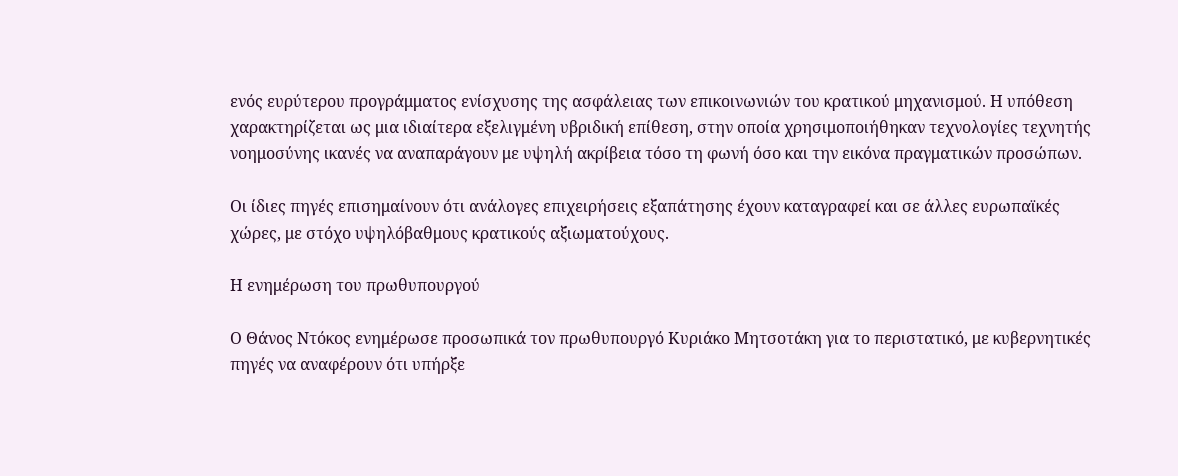ενός ευρύτερου προγράμματος ενίσχυσης της ασφάλειας των επικοινωνιών του κρατικού μηχανισμού. Η υπόθεση χαρακτηρίζεται ως μια ιδιαίτερα εξελιγμένη υβριδική επίθεση, στην οποία χρησιμοποιήθηκαν τεχνολογίες τεχνητής νοημοσύνης ικανές να αναπαράγουν με υψηλή ακρίβεια τόσο τη φωνή όσο και την εικόνα πραγματικών προσώπων.

Οι ίδιες πηγές επισημαίνουν ότι ανάλογες επιχειρήσεις εξαπάτησης έχουν καταγραφεί και σε άλλες ευρωπαϊκές χώρες, με στόχο υψηλόβαθμους κρατικούς αξιωματούχους.

Η ενημέρωση του πρωθυπουργού

Ο Θάνος Ντόκος ενημέρωσε προσωπικά τον πρωθυπουργό Κυριάκο Μητσοτάκη για το περιστατικό, με κυβερνητικές πηγές να αναφέρουν ότι υπήρξε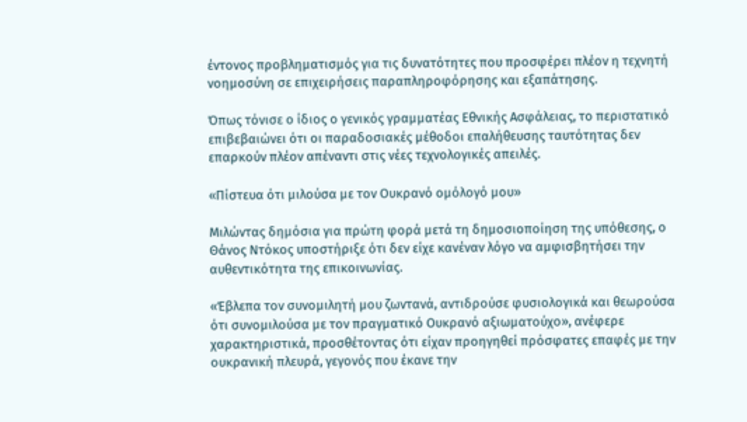έντονος προβληματισμός για τις δυνατότητες που προσφέρει πλέον η τεχνητή νοημοσύνη σε επιχειρήσεις παραπληροφόρησης και εξαπάτησης.

Όπως τόνισε ο ίδιος ο γενικός γραμματέας Εθνικής Ασφάλειας, το περιστατικό επιβεβαιώνει ότι οι παραδοσιακές μέθοδοι επαλήθευσης ταυτότητας δεν επαρκούν πλέον απέναντι στις νέες τεχνολογικές απειλές.

«Πίστευα ότι μιλούσα με τον Ουκρανό ομόλογό μου»

Μιλώντας δημόσια για πρώτη φορά μετά τη δημοσιοποίηση της υπόθεσης, ο Θάνος Ντόκος υποστήριξε ότι δεν είχε κανέναν λόγο να αμφισβητήσει την αυθεντικότητα της επικοινωνίας.

«Έβλεπα τον συνομιλητή μου ζωντανά, αντιδρούσε φυσιολογικά και θεωρούσα ότι συνομιλούσα με τον πραγματικό Ουκρανό αξιωματούχο», ανέφερε χαρακτηριστικά, προσθέτοντας ότι είχαν προηγηθεί πρόσφατες επαφές με την ουκρανική πλευρά, γεγονός που έκανε την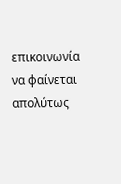επικοινωνία να φαίνεται απολύτως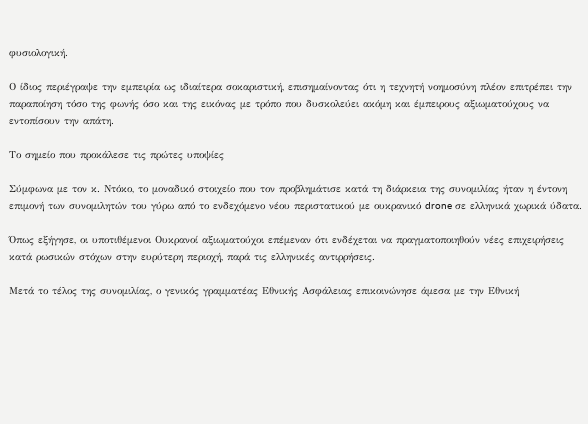φυσιολογική.

Ο ίδιος περιέγραψε την εμπειρία ως ιδιαίτερα σοκαριστική, επισημαίνοντας ότι η τεχνητή νοημοσύνη πλέον επιτρέπει την παραποίηση τόσο της φωνής όσο και της εικόνας με τρόπο που δυσκολεύει ακόμη και έμπειρους αξιωματούχους να εντοπίσουν την απάτη.

Το σημείο που προκάλεσε τις πρώτες υποψίες

Σύμφωνα με τον κ. Ντόκο, το μοναδικό στοιχείο που τον προβλημάτισε κατά τη διάρκεια της συνομιλίας ήταν η έντονη επιμονή των συνομιλητών του γύρω από το ενδεχόμενο νέου περιστατικού με ουκρανικό drone σε ελληνικά χωρικά ύδατα.

Όπως εξήγησε, οι υποτιθέμενοι Ουκρανοί αξιωματούχοι επέμεναν ότι ενδέχεται να πραγματοποιηθούν νέες επιχειρήσεις κατά ρωσικών στόχων στην ευρύτερη περιοχή, παρά τις ελληνικές αντιρρήσεις.

Μετά το τέλος της συνομιλίας, ο γενικός γραμματέας Εθνικής Ασφάλειας επικοινώνησε άμεσα με την Εθνική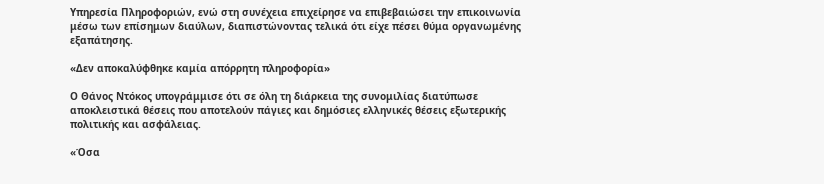Υπηρεσία Πληροφοριών, ενώ στη συνέχεια επιχείρησε να επιβεβαιώσει την επικοινωνία μέσω των επίσημων διαύλων, διαπιστώνοντας τελικά ότι είχε πέσει θύμα οργανωμένης εξαπάτησης.

«Δεν αποκαλύφθηκε καμία απόρρητη πληροφορία»

Ο Θάνος Ντόκος υπογράμμισε ότι σε όλη τη διάρκεια της συνομιλίας διατύπωσε αποκλειστικά θέσεις που αποτελούν πάγιες και δημόσιες ελληνικές θέσεις εξωτερικής πολιτικής και ασφάλειας.

«Όσα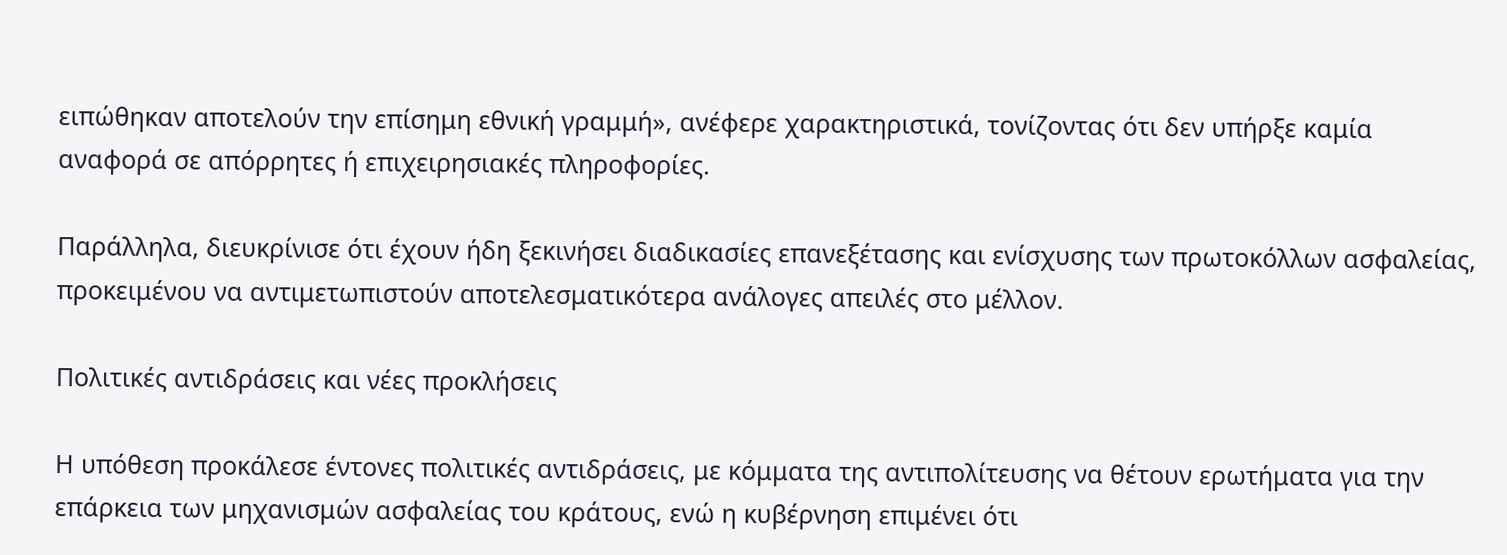ειπώθηκαν αποτελούν την επίσημη εθνική γραμμή», ανέφερε χαρακτηριστικά, τονίζοντας ότι δεν υπήρξε καμία αναφορά σε απόρρητες ή επιχειρησιακές πληροφορίες.

Παράλληλα, διευκρίνισε ότι έχουν ήδη ξεκινήσει διαδικασίες επανεξέτασης και ενίσχυσης των πρωτοκόλλων ασφαλείας, προκειμένου να αντιμετωπιστούν αποτελεσματικότερα ανάλογες απειλές στο μέλλον.

Πολιτικές αντιδράσεις και νέες προκλήσεις

Η υπόθεση προκάλεσε έντονες πολιτικές αντιδράσεις, με κόμματα της αντιπολίτευσης να θέτουν ερωτήματα για την επάρκεια των μηχανισμών ασφαλείας του κράτους, ενώ η κυβέρνηση επιμένει ότι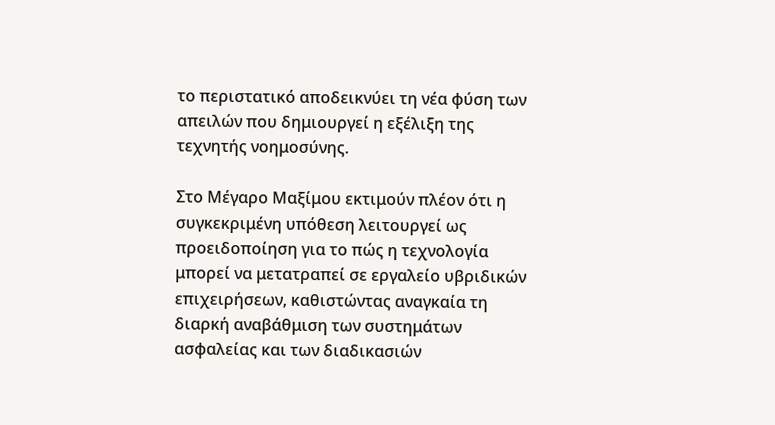το περιστατικό αποδεικνύει τη νέα φύση των απειλών που δημιουργεί η εξέλιξη της τεχνητής νοημοσύνης.

Στο Μέγαρο Μαξίμου εκτιμούν πλέον ότι η συγκεκριμένη υπόθεση λειτουργεί ως προειδοποίηση για το πώς η τεχνολογία μπορεί να μετατραπεί σε εργαλείο υβριδικών επιχειρήσεων, καθιστώντας αναγκαία τη διαρκή αναβάθμιση των συστημάτων ασφαλείας και των διαδικασιών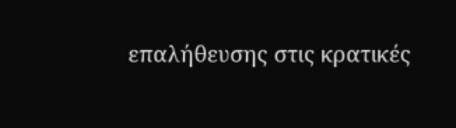επαλήθευσης στις κρατικές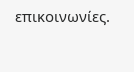επικοινωνίες.